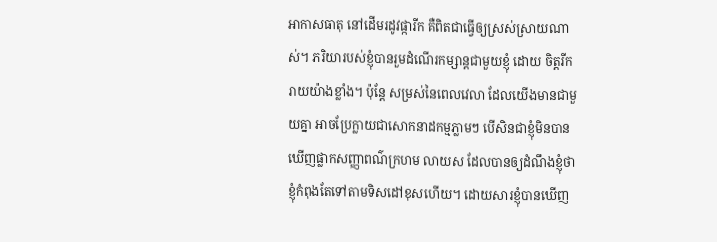អាកាសធាតុ នៅដើមរដូវផ្ការីក គឺពិតជាធ្វើឲ្យស្រស់ស្រាយណាស់។ ភរិយារបស់ខ្ញុំបានរួមដំណើរកម្សាន្តជាមួយខ្ញុំ ដោយ ចិត្តរីករាយយ៉ាងខ្លាំង។ ប៉ុន្តែ សម្រស់នៃពេលវេលា ដែលយើងមានជាមួយគ្នា អាចប្រែក្លាយជាសោកនាដកម្មភ្លាមៗ បើសិនជាខ្ញុំមិនបានឃើញផ្លាកសញ្ញាពណ៌ក្រហម លាយស ដែលបានឲ្យដំណឹងខ្ញុំថា ខ្ញុំកំពុងតែទៅតាមទិសដៅខុសហើយ។ ដោយសារខ្ញុំបានឃើញ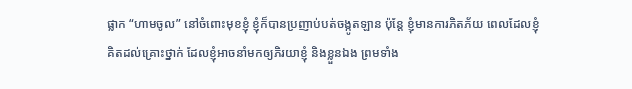ផ្លាក “ហាមចូល” នៅចំពោះមុខខ្ញុំ ខ្ញុំក៏បានប្រញាប់បត់ចង្កូតឡាន ប៉ុន្តែ ខ្ញុំមានការភិតភ័យ ពេលដែលខ្ញុំគិតដល់គ្រោះថ្នាក់ ដែលខ្ញុំអាចនាំមកឲ្យភិរយាខ្ញុំ និងខ្លួនឯង ព្រមទាំង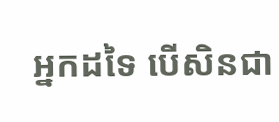អ្នកដទៃ បើសិនជា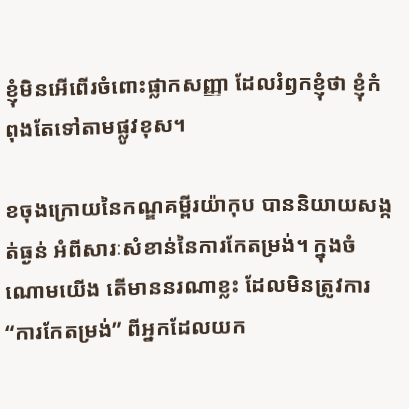ខ្ញុំមិនអើពើរចំពោះផ្លាកសញ្ញា ដែលរំឭកខ្ញុំថា ខ្ញុំកំពុងតែទៅតាមផ្លូវខុស។

ខចុងក្រោយនៃកណ្ឌគម្ពីរយ៉ាកុប បាននិយាយសង្កត់ធ្ងន់ អំពីសារៈសំខាន់នៃការកែតម្រង់។ ក្នុងចំណោមយើង តើមាននរណាខ្លះ ដែលមិនត្រូវការ “ការកែតម្រង់” ពីអ្នកដែលយក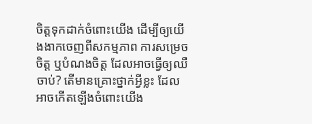ចិត្តទុកដាក់ចំពោះយើង ដើម្បីឲ្យយើងងាកចេញពីសកម្មភាព ការសម្រេចចិត្ត ឬបំណងចិត្ត ដែលអាចធ្វើឲ្យឈឺចាប់? តើមានគ្រោះថ្នាក់អ្វីខ្លះ ដែលអាចកើតឡើងចំពោះយើង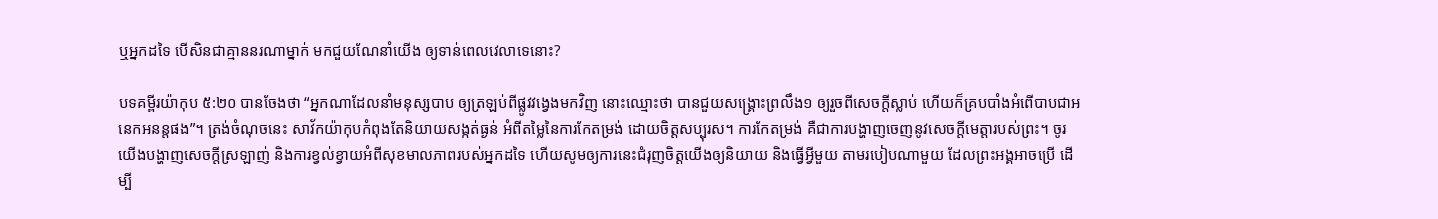ឬអ្នកដទៃ បើសិនជាគ្មាននរណាម្នាក់ មកជួយណែនាំយើង ឲ្យទាន់ពេលវេលាទេនោះ?

បទគម្ពីរយ៉ាកុប ៥:២០ បានចែងថា “អ្នកណាដែលនាំមនុស្សបាប ឲ្យត្រឡប់ពីផ្លូវវង្វេងមកវិញ នោះឈ្មោះថា បានជួយសង្គ្រោះព្រលឹង១ ឲ្យរួចពីសេចក្តីស្លាប់ ហើយក៏គ្របបាំងអំពើបាបជាអនេកអនន្តផង”។ ត្រង់ចំណុចនេះ សាវ័កយ៉ាកុបកំពុងតែនិយាយសង្កត់ធ្ងន់ អំពីតម្លៃនៃការកែតម្រង់ ដោយចិត្តសប្បុរស។ ការកែតម្រង់ គឺជាការបង្ហាញចេញនូវសេចក្តីមេត្តារបស់ព្រះ។ ចូរយើងបង្ហាញសេចក្តីស្រឡាញ់ និងការខ្វល់ខ្វាយអំពីសុខមាលភាពរបស់អ្នកដទៃ ហើយសូមឲ្យការនេះជំរុញចិត្តយើងឲ្យនិយាយ និងធ្វើអ្វីមួយ តាមរបៀបណាមួយ ដែលព្រះអង្គអាចប្រើ ដើម្បី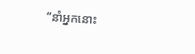“នាំអ្នកនោះ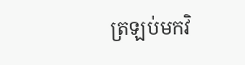ត្រឡប់មកវិ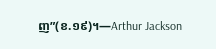ញ”(ខ.១៩)។—Arthur Jackson